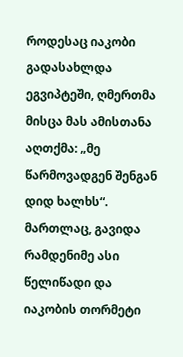როდესაც იაკობი გადასახლდა ეგვიპტეში, ღმერთმა მისცა მას ამისთანა აღთქმა: „მე წარმოვადგენ შენგან დიდ ხალხს“. მართლაც, გავიდა რამდენიმე ასი წელიწადი და იაკობის თორმეტი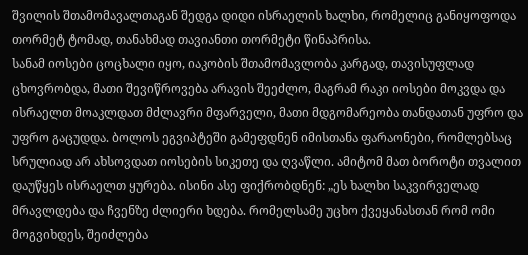შვილის შთამომავალთაგან შედგა დიდი ისრაელის ხალხი, რომელიც განიყოფოდა თორმეტ ტომად, თანახმად თავიანთი თორმეტი წინაპრისა.
სანამ იოსები ცოცხალი იყო, იაკობის შთამომავლობა კარგად, თავისუფლად ცხოვრობდა, მათი შევიწროვება არავის შეეძლო, მაგრამ რაკი იოსები მოკვდა და ისრაელთ მოაკლდათ მძლავრი მფარველი, მათი მდგომარეობა თანდათან უფრო და უფრო გაცუდდა. ბოლოს ეგვიპტეში გამეფდნენ იმისთანა ფარაონები, რომლებსაც სრულიად არ ახსოვდათ იოსების სიკეთე და ღვაწლი. ამიტომ მათ ბოროტი თვალით დაუწყეს ისრაელთ ყურება. ისინი ასე ფიქრობდნენ: „ეს ხალხი საკვირველად მრავლდება და ჩვენზე ძლიერი ხდება. რომელსამე უცხო ქვეყანასთან რომ ომი მოგვიხდეს, შეიძლება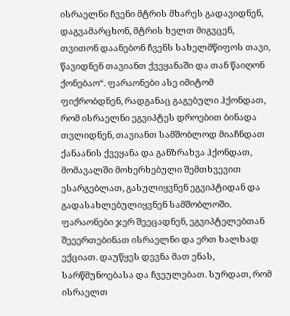ისრაელნი ჩვენი მტრის მხარეს გადავიდნენ, დაგვამარცხონ, მტრის ხელთ მიგვცენ, თვითონ დაანებონ ჩვენს სახელმწიფოს თავი, წავიდნენ თავიანთ ქვეყანაში და თან წაიღონ ქონებაო“. ფარაონები ასე იმიტომ ფიქრობდნენ, რადგანაც გაგებული ჰქონდათ, რომ ისრაელნი ეგვიპტეს დროებით ბინადა თვლიდნენ, თავიანთ სამშობლოდ მიაჩნდათ ქანაანის ქვეყანა და განზრახვა ჰქონდათ, მომავალში მოხერხებული შემთხვევით ესარგებლათ, გასულიყვნენ ეგვიპტიდან და გადასახლებულიყვნენ სამშობლოში.
ფარაონები ჯერ შეეცადნენ, ეგვიპტელებთან შეეერთებინათ ისრაელნი და ერთ ხალხად ექციათ. დაუწყეს დევნა მათ ენას, სარწმუნოებასა და ჩვეულებათ. სურდათ, რომ ისრაელთ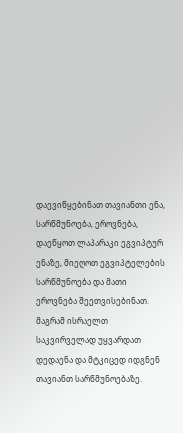დაევიწყებინათ თავიანთი ენა, სარწმუნოება, ეროვნება, დაეწყოთ ლაპარაკი ეგვიპტურ ენაზე, მიეღოთ ეგვიპტელების სარწმუნოება და მათი ეროვნება შეეთვისებინათ.
მაგრამ ისრაელთ საკვირველად უყვარდათ დედაენა და მტკიცედ იდგნენ თავიანთ სარწმუნოებაზე.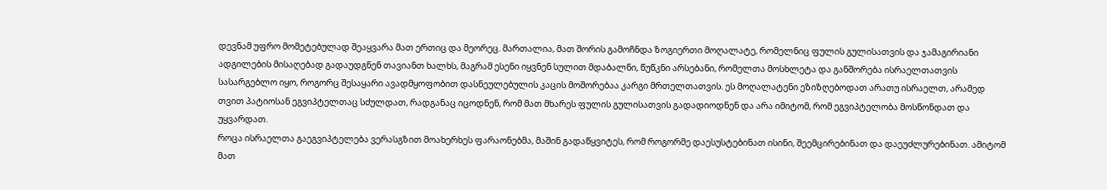დევნამ უფრო მომეტებულად შეაყვარა მათ ერთიც და მეორეც. მართალია, მათ შორის გამოჩნდა ზოგიერთი მოღალატე, რომელნიც ფულის გულისათვის და ჯამაგირიანი ადგილების მისაღებად გადაუდგნენ თავიანთ ხალხს, მაგრამ ესენი იყვნენ სულით მდაბალნი, წუწკნი არსებანი, რომელთა მოსხლეტა და განშორება ისრაელთათვის სასარგებლო იყო, როგორც შესაყარი ავადმყოფობით დასნეულებულის კაცის მოშორებაა კარგი მრთელთათვის. ეს მოღალატენი ეზიზღებოდათ არათუ ისრაელთ, არამედ თვით პატიოსან ეგვიპტელთაც სძულდათ, რადგანაც იცოდნენ, რომ მათ მხარეს ფულის გულისათვის გადადიოდნენ და არა იმიტომ, რომ ეგვიპტელობა მოსწონდათ და უყვარდათ.
როცა ისრაელთა გაეგვიპტელება ვერასგზით მოახერხეს ფარაონებმა, მაშინ გადაწყვიტეს, რომ როგორმე დაესუსტებინათ ისინი, შეემცირებინათ და დაეუძლურებინათ. ამიტომ მათ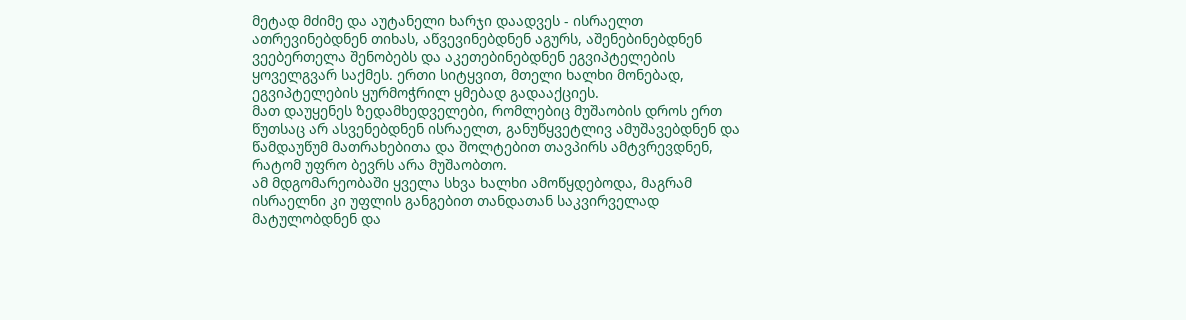მეტად მძიმე და აუტანელი ხარჯი დაადვეს - ისრაელთ ათრევინებდნენ თიხას, აწვევინებდნენ აგურს, აშენებინებდნენ ვეებერთელა შენობებს და აკეთებინებდნენ ეგვიპტელების ყოველგვარ საქმეს. ერთი სიტყვით, მთელი ხალხი მონებად, ეგვიპტელების ყურმოჭრილ ყმებად გადააქციეს.
მათ დაუყენეს ზედამხედველები, რომლებიც მუშაობის დროს ერთ წუთსაც არ ასვენებდნენ ისრაელთ, განუწყვეტლივ ამუშავებდნენ და წამდაუწუმ მათრახებითა და შოლტებით თავპირს ამტვრევდნენ, რატომ უფრო ბევრს არა მუშაობთო.
ამ მდგომარეობაში ყველა სხვა ხალხი ამოწყდებოდა, მაგრამ ისრაელნი კი უფლის განგებით თანდათან საკვირველად მატულობდნენ და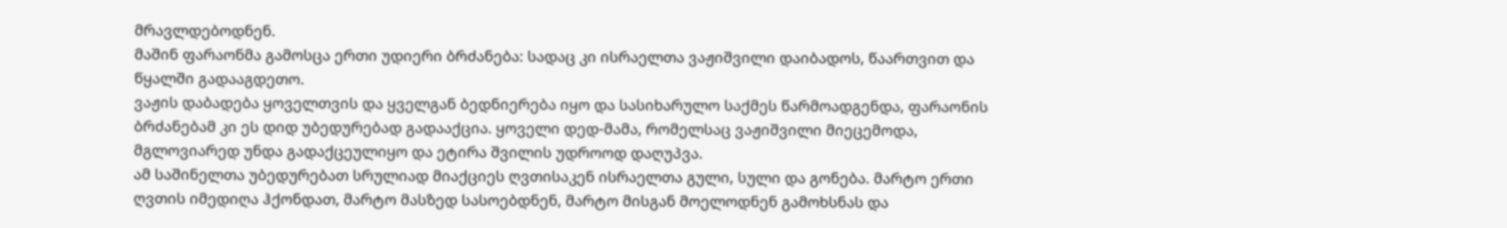მრავლდებოდნენ.
მაშინ ფარაონმა გამოსცა ერთი უდიერი ბრძანება: სადაც კი ისრაელთა ვაჟიშვილი დაიბადოს, წაართვით და წყალში გადააგდეთო.
ვაჟის დაბადება ყოველთვის და ყველგან ბედნიერება იყო და სასიხარულო საქმეს წარმოადგენდა, ფარაონის ბრძანებამ კი ეს დიდ უბედურებად გადააქცია. ყოველი დედ-მამა, რომელსაც ვაჟიშვილი მიეცემოდა, მგლოვიარედ უნდა გადაქცეულიყო და ეტირა შვილის უდროოდ დაღუპვა.
ამ საშინელთა უბედურებათ სრულიად მიაქციეს ღვთისაკენ ისრაელთა გული, სული და გონება. მარტო ერთი ღვთის იმედიღა ჰქონდათ, მარტო მასზედ სასოებდნენ, მარტო მისგან მოელოდნენ გამოხსნას და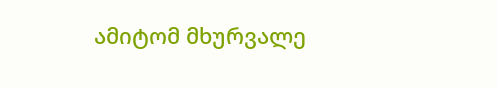ამიტომ მხურვალე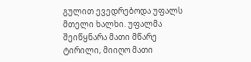გულით ევედრებოდა უფალს მთელი ხალხი. უფალმა შეიწყნარა მათი მწარე ტირილი, მიიღო მათი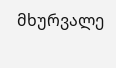მხურვალე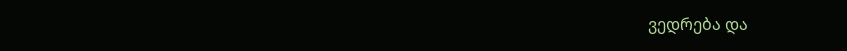ვედრება და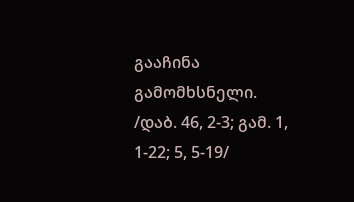გააჩინა გამომხსნელი.
/დაბ. 46, 2-3; გამ. 1, 1-22; 5, 5-19/